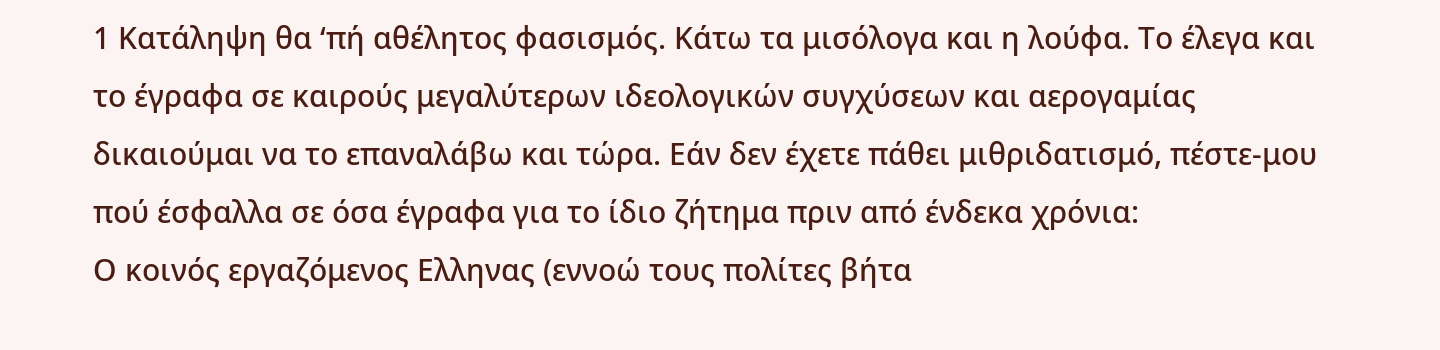1 Κατάληψη θα ‘πή αθέλητος φασισμός. Κάτω τα μισόλογα και η λούφα. Το έλεγα και το έγραφα σε καιρούς μεγαλύτερων ιδεολογικών συγχύσεων και αερογαμίας δικαιούμαι να το επαναλάβω και τώρα. Εάν δεν έχετε πάθει μιθριδατισμό, πέστε-μου πού έσφαλλα σε όσα έγραφα για το ίδιο ζήτημα πριν από ένδεκα χρόνια:
Ο κοινός εργαζόμενος Ελληνας (εννοώ τους πολίτες βήτα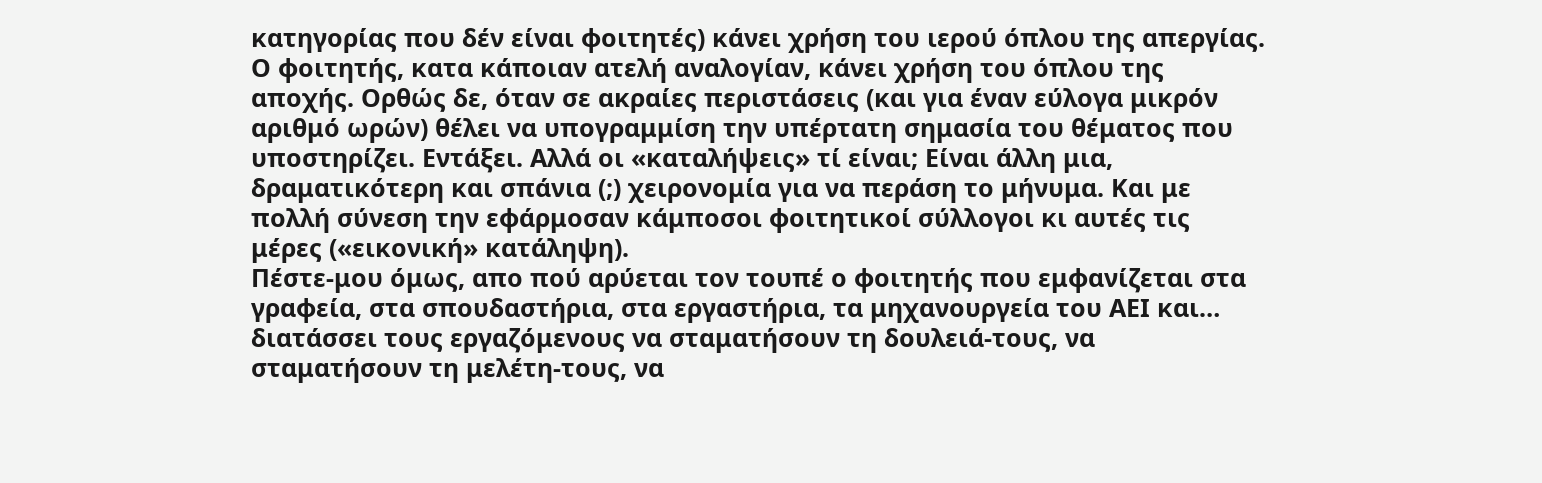κατηγορίας που δέν είναι φοιτητές) κάνει χρήση του ιερού όπλου της απεργίας. Ο φοιτητής, κατα κάποιαν ατελή αναλογίαν, κάνει χρήση του όπλου της αποχής. Ορθώς δε, όταν σε ακραίες περιστάσεις (και για έναν εύλογα μικρόν αριθμό ωρών) θέλει να υπογραμμίση την υπέρτατη σημασία του θέματος που υποστηρίζει. Εντάξει. Αλλά οι «καταλήψεις» τί είναι; Είναι άλλη μια, δραματικότερη και σπάνια (;) χειρονομία για να περάση το μήνυμα. Και με πολλή σύνεση την εφάρμοσαν κάμποσοι φοιτητικοί σύλλογοι κι αυτές τις μέρες («εικονική» κατάληψη).
Πέστε-μου όμως, απο πού αρύεται τον τουπέ ο φοιτητής που εμφανίζεται στα γραφεία, στα σπουδαστήρια, στα εργαστήρια, τα μηχανουργεία του ΑΕΙ και… διατάσσει τους εργαζόμενους να σταματήσουν τη δουλειά-τους, να σταματήσουν τη μελέτη-τους, να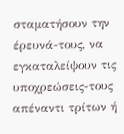σταματήσουν την έρευνά-τους, να εγκαταλείψουν τις υποχρεώσεις-τους απέναντι τρίτων ή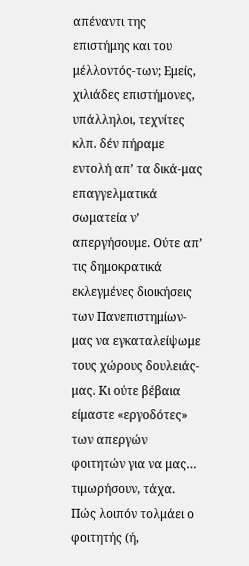απέναντι της επιστήμης και του μέλλοντός-των; Εμείς, χιλιάδες επιστήμονες, υπάλληλοι, τεχνίτες κλπ. δέν πήραμε εντολή απ’ τα δικά-μας επαγγελματικά σωματεία ν’ απεργήσουμε. Ούτε απ’ τις δημοκρατικά εκλεγμένες διοικήσεις των Πανεπιστημίων-μας να εγκαταλείψωμε τους χώρους δουλειάς-μας. Κι ούτε βέβαια είμαστε «εργοδότες» των απεργών φοιτητών για να μας… τιμωρήσουν, τάχα. Πώς λοιπόν τολμάει ο φοιτητής (ή,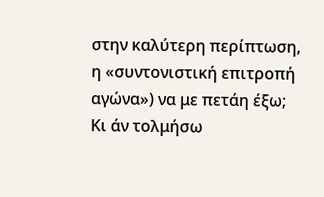στην καλύτερη περίπτωση, η «συντονιστική επιτροπή αγώνα») να με πετάη έξω; Κι άν τολμήσω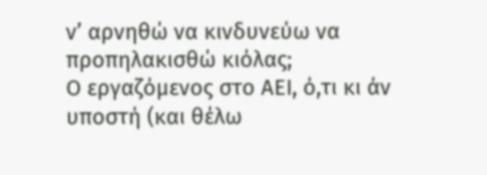ν’ αρνηθώ να κινδυνεύω να προπηλακισθώ κιόλας;
Ο εργαζόμενος στο ΑΕΙ, ό,τι κι άν υποστή (και θέλω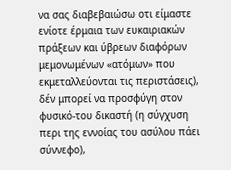να σας διαβεβαιώσω οτι είμαστε ενίοτε έρμαια των ευκαιριακών πράξεων και ύβρεων διαφόρων μεμονωμένων «ατόμων» που εκμεταλλεύονται τις περιστάσεις), δέν μπορεί να προσφύγη στον φυσικό-του δικαστή (η σύγχυση περι της εννοίας του ασύλου πάει σύννεφο),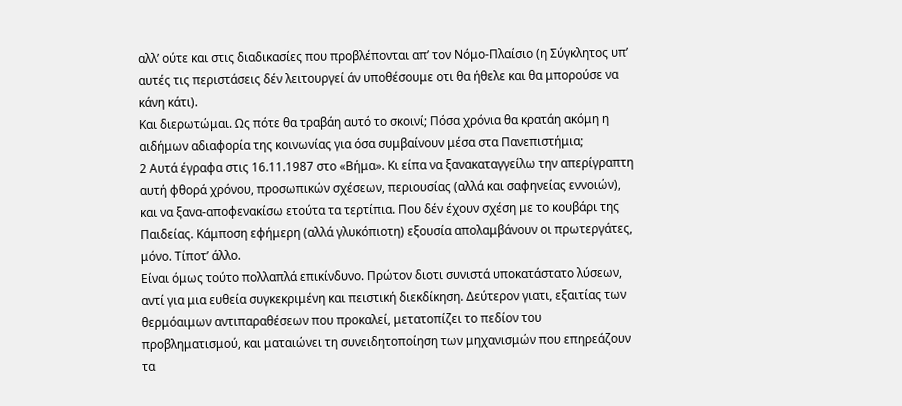αλλ’ ούτε και στις διαδικασίες που προβλέπονται απ’ τον Νόμο-Πλαίσιο (η Σύγκλητος υπ’ αυτές τις περιστάσεις δέν λειτουργεί άν υποθέσουμε οτι θα ήθελε και θα μπορούσε να κάνη κάτι).
Και διερωτώμαι. Ως πότε θα τραβάη αυτό το σκοινί; Πόσα χρόνια θα κρατάη ακόμη η αιδήμων αδιαφορία της κοινωνίας για όσα συμβαίνουν μέσα στα Πανεπιστήμια;
2 Αυτά έγραφα στις 16.11.1987 στο «Βήμα». Κι είπα να ξανακαταγγείλω την απερίγραπτη αυτή φθορά χρόνου, προσωπικών σχέσεων, περιουσίας (αλλά και σαφηνείας εννοιών), και να ξανα-αποφενακίσω ετούτα τα τερτίπια. Που δέν έχουν σχέση με το κουβάρι της Παιδείας. Κάμποση εφήμερη (αλλά γλυκόπιοτη) εξουσία απολαμβάνουν οι πρωτεργάτες, μόνο. Τίποτ’ άλλο.
Είναι όμως τούτο πολλαπλά επικίνδυνο. Πρώτον διοτι συνιστά υποκατάστατο λύσεων, αντί για μια ευθεία συγκεκριμένη και πειστική διεκδίκηση. Δεύτερον γιατι, εξαιτίας των θερμόαιμων αντιπαραθέσεων που προκαλεί, μετατοπίζει το πεδίον του προβληματισμού, και ματαιώνει τη συνειδητοποίηση των μηχανισμών που επηρεάζουν τα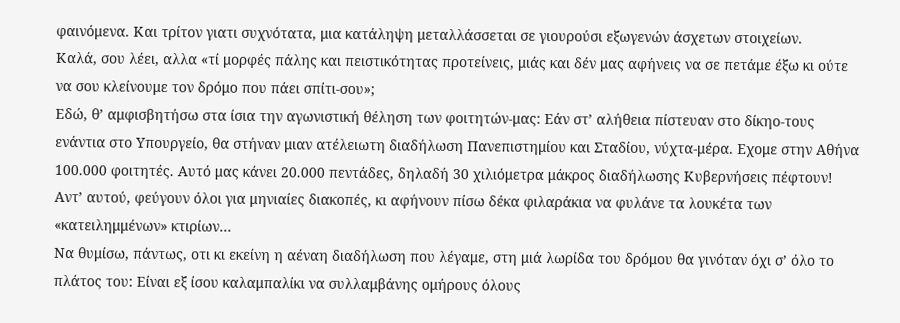φαινόμενα. Και τρίτον γιατι συχνότατα, μια κατάληψη μεταλλάσσεται σε γιουρούσι εξωγενών άσχετων στοιχείων.
Καλά, σου λέει, αλλα «τί μορφές πάλης και πειστικότητας προτείνεις, μιάς και δέν μας αφήνεις να σε πετάμε έξω κι ούτε να σου κλείνουμε τον δρόμο που πάει σπίτι-σου»;
Εδώ, θ’ αμφισβητήσω στα ίσια την αγωνιστική θέληση των φοιτητών-μας: Εάν στ’ αλήθεια πίστευαν στο δίκηο-τους ενάντια στο Υπουργείο, θα στήναν μιαν ατέλειωτη διαδήλωση Πανεπιστημίου και Σταδίου, νύχτα-μέρα. Εχομε στην Αθήνα 100.000 φοιτητές. Αυτό μας κάνει 20.000 πεντάδες, δηλαδή 30 χιλιόμετρα μάκρος διαδήλωσης Κυβερνήσεις πέφτουν! Αντ’ αυτού, φεύγουν όλοι για μηνιαίες διακοπές, κι αφήνουν πίσω δέκα φιλαράκια να φυλάνε τα λουκέτα των «κατειλημμένων» κτιρίων…
Να θυμίσω, πάντως, οτι κι εκείνη η αέναη διαδήλωση που λέγαμε, στη μιά λωρίδα του δρόμου θα γινόταν όχι σ’ όλο το πλάτος του: Είναι εξ ίσου καλαμπαλίκι να συλλαμβάνης ομήρους όλους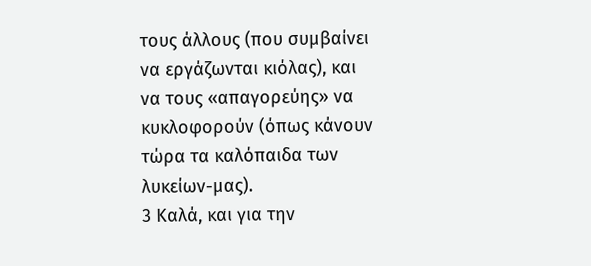τους άλλους (που συμβαίνει να εργάζωνται κιόλας), και να τους «απαγορεύης» να κυκλοφορούν (όπως κάνουν τώρα τα καλόπαιδα των λυκείων-μας).
3 Καλά, και για την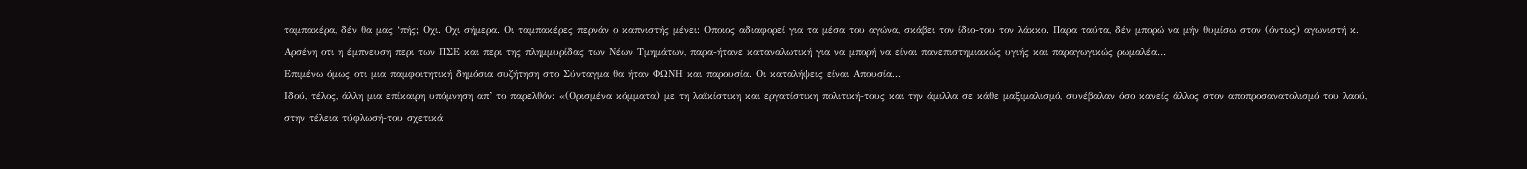ταμπακέρα, δέν θα μας ‘πής; Οχι. Οχι σήμερα. Οι ταμπακέρες περνάν ο καπνιστής μένει: Οποιος αδιαφορεί για τα μέσα του αγώνα, σκάβει τον ίδιο-του τον λάκκο. Παρα ταύτα, δέν μπορώ να μήν θυμίσω στον (όντως) αγωνιστή κ. Αρσένη οτι η έμπνευση περι των ΠΣΕ και περι της πλημμυρίδας των Νέων Τμημάτων, παρα-ήτανε καταναλωτική για να μπορή να είναι πανεπιστημιακώς υγιής και παραγωγικώς ρωμαλέα…
Επιμένω όμως οτι μια παμφοιτητική δημόσια συζήτηση στο Σύνταγμα θα ήταν ΦΩΝΗ και παρουσία. Οι καταλήψεις είναι Απουσία...
Ιδού, τέλος, άλλη μια επίκαιρη υπόμνηση απ’ το παρελθόν: «(Ορισμένα κόμματα) με τη λαϊκίστικη και εργατίστικη πολιτική-τους και την άμιλλα σε κάθε μαξιμαλισμό, συνέβαλαν όσο κανείς άλλος στον αποπροσανατολισμό του λαού, στην τέλεια τύφλωσή-του σχετικά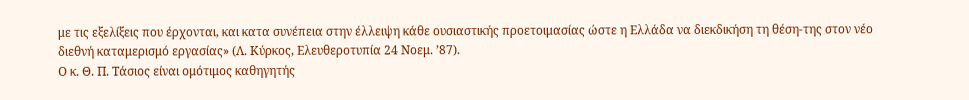με τις εξελίξεις που έρχονται, και κατα συνέπεια στην έλλειψη κάθε ουσιαστικής προετοιμασίας ώστε η Ελλάδα να διεκδικήση τη θέση-της στον νέο διεθνή καταμερισμό εργασίας» (Λ. Κύρκος, Ελευθεροτυπία 24 Νοεμ. ’87).
Ο κ. Θ. Π. Τάσιος είναι ομότιμος καθηγητής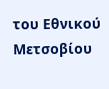του Εθνικού Μετσοβίου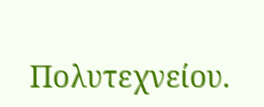Πολυτεχνείου.